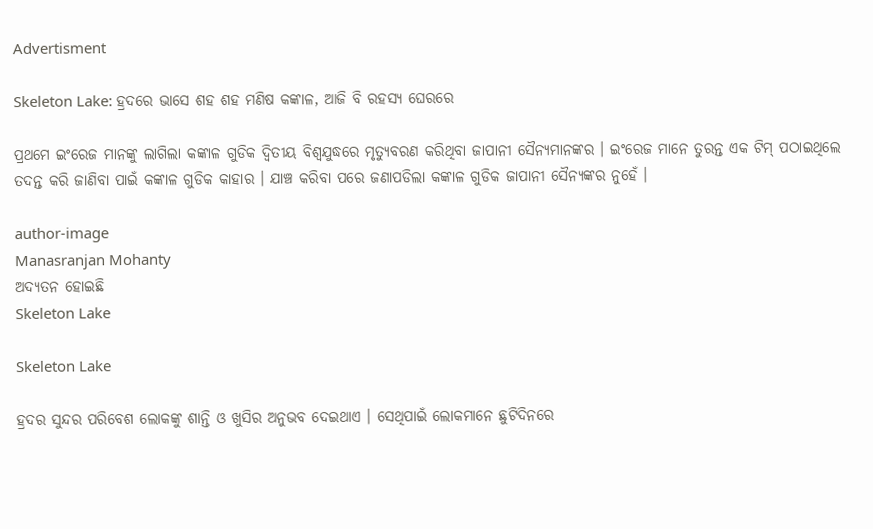Advertisment

Skeleton Lake: ହ୍ରଦରେ ଭାସେ ଶହ ଶହ ମଣିଷ କଙ୍କାଳ, ଆଜି ବି ରହସ୍ୟ ଘେରରେ

ପ୍ରଥମେ ଇଂରେଜ ମାନଙ୍କୁ ଲାଗିଲା କଙ୍କାଳ ଗୁଡିକ ଦ୍ବିତୀୟ ବିଶ୍ବଯୁଦ୍ଧରେ ମୃତ୍ୟୁବରଣ କରିଥିବା ଜାପାନୀ ସୈନ୍ୟମାନଙ୍କର । ଇଂରେଜ ମାନେ ତୁରନ୍ତ ଏକ ଟିମ୍ ପଠାଇଥିଲେ ତଦନ୍ତ କରି ଜାଣିବା ପାଇଁ କଙ୍କାଳ ଗୁଡିକ କାହାର । ଯାଞ୍ଚ କରିବା ପରେ ଜଣାପଡିଲା କଙ୍କାଳ ଗୁଡିକ ଜାପାନୀ ସୈନ୍ୟଙ୍କର ନୁହେଁ ।

author-image
Manasranjan Mohanty
ଅଦ୍ୟତନ ହୋଇଛି
Skeleton Lake

Skeleton Lake

ହ୍ରଦର ସୁନ୍ଦର ପରିବେଶ ଲୋକଙ୍କୁ ଶାନ୍ତି ଓ ଖୁସିର ଅନୁଭବ ଦେଇଥାଏ । ସେଥିପାଇଁ ଲୋକମାନେ ଛୁଟିଦିନରେ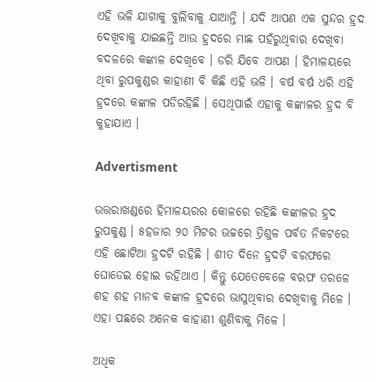ଏହି ଭଳି ଯାଗାକୁ ବୁଲିବାକୁ ଯାଆନ୍ତି । ଯଦି ଆପଣ ଏକ ସୁନ୍ଦର ହ୍ରଦ ଦେଖିବାକୁ ଯାଇଛନ୍ତି ଆଉ ହ୍ରଦରେ ମାଛ ପହଁରୁଥିବାର ଦେଖିବା ବଦଳରେ କଙ୍କାଳ ଦେଖିବେ । ଡରି ଯିବେ ଆପଣ । ହିମାଳୟରେ ଥିବା ରୁପକୁଣ୍ଡର କାହାଣୀ ବି କିଛି ଏହି ଭଳି । ବର୍ଷ ବର୍ଷ ଧରି ଏହି ହ୍ରଦରେ କଙ୍କାଳ ପଡିରହିଛି । ସେଥିପାଇଁ ଏହାକୁ କଙ୍କାଳର ହ୍ରଦ ବି କୁହାଯାଏ ।

Advertisment

ଉତ୍ତରାଖଣ୍ଡରେ ହିମାଳୟରର କୋଳରେ ରହିଛି କଙ୍କାଳର ହ୍ରଦ ରୁପକୁଣ୍ଡ । ୫ହଜାର ୨୦ ମିଟର ଊଚ୍ଚରେ ତ୍ରିଶୁଳ ପର୍ବତ ନିକଟରେ ଏହି ଛୋଟିଆ ହ୍ରଦଟି ରହିଛି । ଶୀତ ଦିନେ ହ୍ରଦଟି ବରଫରେ ଘୋଡେଇ ହୋଇ ରହିଥାଏ । କିନ୍ତୁ ଯେତେବେଳେ ବରଫ ତରଳେ ଶହ ଶହ ମାନବ କଙ୍କାଳ ହ୍ରଦରେ ଭାସୁଥିବାର ଦେଖିବାକୁ ମିଳେ । ଏହା ପଛରେ ଅନେକ କାହାଣୀ ଶୁଣିବାକୁ ମିଳେ ।

ଅଧିକ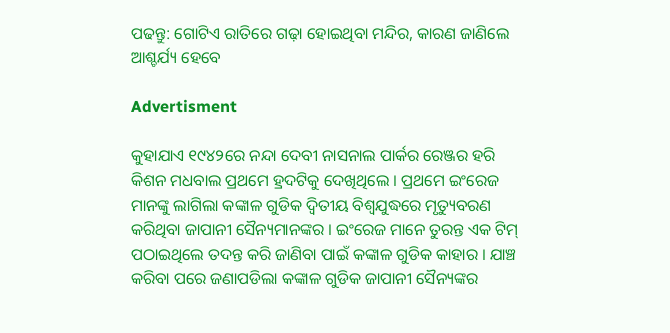ପଢନ୍ତୁ: ଗୋଟିଏ ରାତିରେ ଗଢ଼ା ହୋଇଥିବା ମନ୍ଦିର, କାରଣ ଜାଣିଲେ ଆଶ୍ଚର୍ଯ୍ୟ ହେବେ

Advertisment

କୁହାଯାଏ ୧୯୪୨ରେ ନନ୍ଦା ଦେବୀ ନାସନାଲ ପାର୍କର ରେଞ୍ଜର ହରି କିଶନ ମଧବାଲ ପ୍ରଥମେ ହ୍ରଦଟିକୁ ଦେଖିଥିଲେ । ପ୍ରଥମେ ଇଂରେଜ ମାନଙ୍କୁ ଲାଗିଲା କଙ୍କାଳ ଗୁଡିକ ଦ୍ବିତୀୟ ବିଶ୍ବଯୁଦ୍ଧରେ ମୃତ୍ୟୁବରଣ କରିଥିବା ଜାପାନୀ ସୈନ୍ୟମାନଙ୍କର । ଇଂରେଜ ମାନେ ତୁରନ୍ତ ଏକ ଟିମ୍ ପଠାଇଥିଲେ ତଦନ୍ତ କରି ଜାଣିବା ପାଇଁ କଙ୍କାଳ ଗୁଡିକ କାହାର । ଯାଞ୍ଚ କରିବା ପରେ ଜଣାପଡିଲା କଙ୍କାଳ ଗୁଡିକ ଜାପାନୀ ସୈନ୍ୟଙ୍କର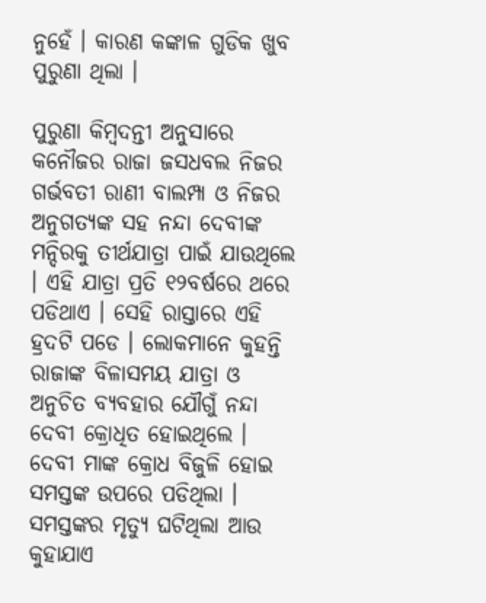ନୁହେଁ । କାରଣ କଙ୍କାଳ ଗୁଡିକ ଖୁବ ପୁରୁଣା ଥିଲା ।

ପୁରୁଣା କିମ୍ବଦନ୍ତୀ ଅନୁସାରେ କନୌଜର ରାଜା ଜସଧବଲ ନିଜର ଗର୍ଭବତୀ ରାଣୀ ବାଲମ୍ପା ଓ ନିଜର ଅନୁଗତ୍ୟଙ୍କ ସହ ନନ୍ଦା ଦେବୀଙ୍କ ମନ୍ଦିରକୁ ତୀର୍ଥଯାତ୍ରା ପାଇଁ ଯାଉଥିଲେ । ଏହି ଯାତ୍ରା ପ୍ରତି ୧୨ବର୍ଷରେ ଥରେ ପଡିଥାଏ । ସେହି ରାସ୍ତାରେ ଏହି ହ୍ରଦଟି ପଡେ । ଲୋକମାନେ କୁହନ୍ତି ରାଜାଙ୍କ ବିଳାସମୟ ଯାତ୍ରା ଓ ଅନୁଚିତ ବ୍ୟବହାର ଯୌଗୁଁ ନନ୍ଦା ଦେବୀ କ୍ରୋଧିତ ହୋଇଥିଲେ । ଦେବୀ ମାଙ୍କ କ୍ରୋଧ ବିଜୁଳି ହୋଇ ସମସ୍ତଙ୍କ ଉପରେ ପଡିଥିଲା । ସମସ୍ତଙ୍କର ମୃତ୍ୟୁ ଘଟିଥିଲା ଆଉ କୁହାଯାଏ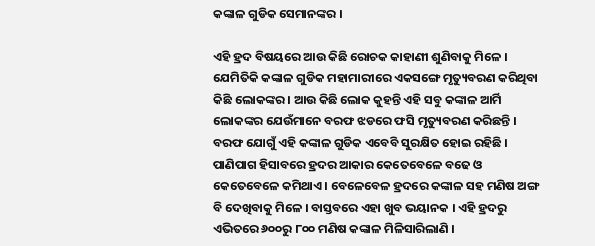କଙ୍କାଳ ଗୁଡିକ ସେମାନଙ୍କର ।

ଏହି ହ୍ରଦ ବିଷୟରେ ଆଉ କିଛି ରୋଚକ କାହାଣୀ ଶୁଣିବାକୁ ମିଳେ । ଯେମିତିକି କଙ୍କାଳ ଗୁଡିକ ମହାମାରୀରେ ଏକସଙ୍ଗେ ମୃତ୍ୟୁବରଣ କରିଥିବା କିଛି ଲୋକଙ୍କର । ଆଉ କିଛି ଲୋକ କୁହନ୍ତି ଏହି ସବୁ କଙ୍କାଳ ଆର୍ମି ଲୋକଙ୍କର ଯେଉଁମାନେ ବରଫ ଝଡରେ ଫସି ମୃତ୍ୟୁବରଣ କରିଛନ୍ତି । ବରଫ ଯୋଗୁଁ ଏହି କଙ୍କାଳ ଗୁଡିକ ଏବେବି ସୁରକ୍ଷିତ ହୋଇ ରହିଛି । ପାଣିପାଗ ହିସାବରେ ହ୍ରଦର ଆକାର କେତେବେଳେ ବଢେ ଓ କେତେବେଳେ କମିଥାଏ । ବେଳେବେଳ ହ୍ରଦରେ କଙ୍କାଳ ସହ ମଣିଷ ଅଙ୍ଗ ବି ଦେଖିବାକୁ ମିଳେ । ବାସ୍ତବରେ ଏହା ଖୁବ ଭୟାନକ । ଏହି ହ୍ରଦରୁ ଏଭିତରେ ୬୦୦ରୁ ୮୦୦ ମଣିଷ କଙ୍କାଳ ମିଳିସାରିଲାଣି ।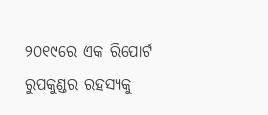୨୦୧୯ରେ ଏକ ରିପୋର୍ଟ ରୁପକୁଣ୍ଡର ରହସ୍ୟକୁ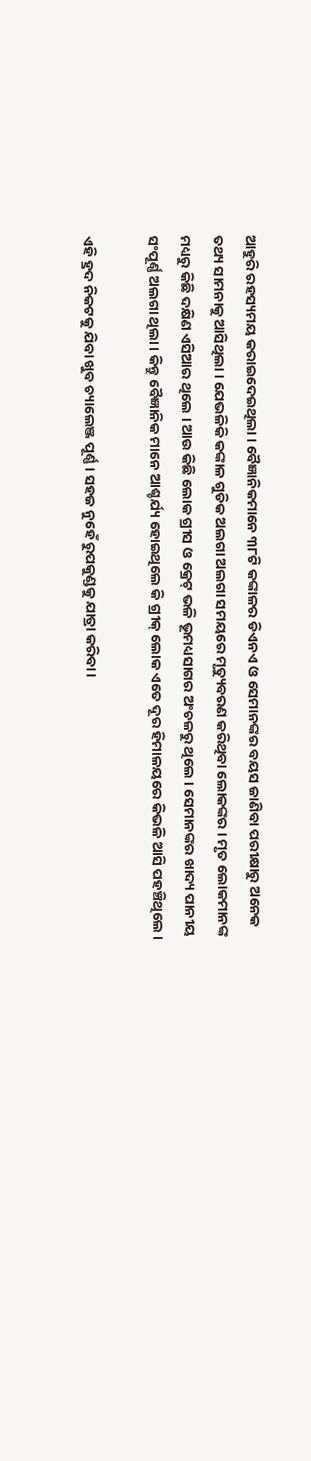ଆହୁରି ରହସ୍ୟମୟ କରାଇଦେଇଥିଲା । ବୈଜ୍ଞାନିକମାନେ ୩୮ଟି କଙ୍କାଳର ଡିଏନଏ ଓ ସେମାନଙ୍କର ବୟସ ଜାଣିବା ପରୀକ୍ଷାରୁ ଅନେକ ତଥ୍ୟ ସାମନାକୁ ଆସିଥିଲା । ଯେଭଳିକି କଙ୍କାଳ ଗୁଡିକ ଅଲଗା ଅଲଗା ସମୟରେ ମୃତ୍ୟୁବରଣ କରିଥିବା ଲୋକଙ୍କର । ମୃତ ଲୋକମାନଙ୍କ ମଧ୍ୟରୁ କିଛି ଦକ୍ଷିଣ ଏସିଆର ଥିଲେ । ଆଉ କିଛି ଲୋକ ଗ୍ରୀସ ଓ କ୍ରେଟ୍ ଭଳି ଭୂମଧ୍ୟସାଗର ଅଂଚଳରୁ ଥିଲେ । ସେମାନଙ୍କର ଖାଦ୍ୟ ପାନୀୟ ସଂପୂର୍ଣ୍ଣ ଅଲଗା ଥିଲା । କିନ୍ତୁ ବୈଜ୍ଞାନିକ ମାନେ ଆଶ୍ଚର୍ଯ୍ୟ ହୋଇଥିଲେ କି ଗ୍ରୀକ୍ ଲୋକ ଏତେ ଦୂର ହିମାଳୟରେ କିଭଳି ଆସି ପହଞ୍ଚିଥିଲେ ।

ଏହି ହ୍ରଦ ନିକଟକୁ ଯିବା ଖୁବ ଚ୍ୟାଲେଞ୍ଜ ପୂର୍ଣ୍ଣ । ସହଜ ନୁହେଁ ରୁପକୁଣ୍ଡକୁ ଯାତ୍ରା କରିବା ।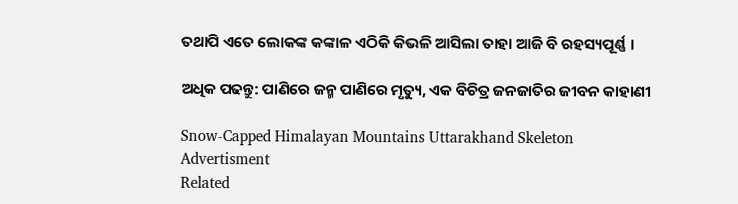ତଥାପି ଏତେ ଲୋକଙ୍କ କଙ୍କାଳ ଏଠିକି କିଭଳି ଆସିଲା ତାହା ଆଜି ବି ରହସ୍ୟପୂର୍ଣ୍ଣ ।

ଅଧିକ ପଢନ୍ତୁ: ପାଣିରେ ଜନ୍ମ ପାଣିରେ ମୃତ୍ୟୁ, ଏକ ବିଚିତ୍ର ଜନଜାତିର ଜୀବନ କାହାଣୀ

Snow-Capped Himalayan Mountains Uttarakhand Skeleton
Advertisment
Related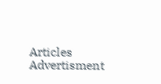Articles
Advertisment